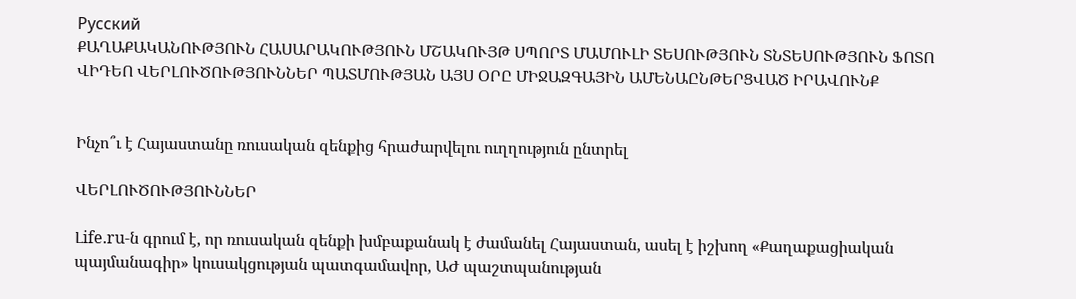Русский
ՔԱՂԱՔԱԿԱՆՈՒԹՅՈՒՆ ՀԱՍԱՐԱԿՈՒԹՅՈՒՆ ՄՇԱԿՈՒՅԹ ՍՊՈՐՏ ՄԱՄՈՒԼԻ ՏԵՍՈՒԹՅՈՒՆ ՏՆՏԵՍՈՒԹՅՈՒՆ ՖՈՏՈ ՎԻԴԵՈ ՎԵՐԼՈՒԾՈՒԹՅՈՒՆՆԵՐ ՊԱՏՄՈՒԹՅԱՆ ԱՅՍ ՕՐԸ ՄԻՋԱԶԳԱՅԻՆ ԱՄԵՆԱԸՆԹԵՐՑՎԱԾ ԻՐԱՎՈՒՆՔ


Ինչո՞ւ է Հայաստանը ռուսական զենքից հրաժարվելու ուղղություն ընտրել

ՎԵՐԼՈՒԾՈՒԹՅՈՒՆՆԵՐ

Լife.ru-ն գրում է, որ ռուսական զենքի խմբաքանակ է ժամանել Հայաստան, ասել է իշխող «Քաղաքացիական պայմանագիր» կուսակցության պատգամավոր, ԱԺ պաշտպանության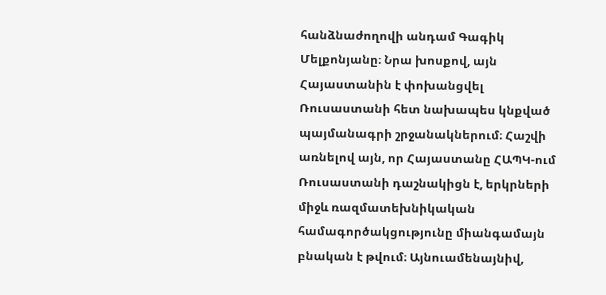հանձնաժողովի անդամ Գագիկ Մելքոնյանը։ Նրա խոսքով, այն Հայաստանին է փոխանցվել Ռուսաստանի հետ նախապես կնքված պայմանագրի շրջանակներում։ Հաշվի առնելով այն, որ Հայաստանը ՀԱՊԿ-ում Ռուսաստանի դաշնակիցն է, երկրների միջև ռազմատեխնիկական համագործակցությունը միանգամայն բնական է թվում։ Այնուամենայնիվ,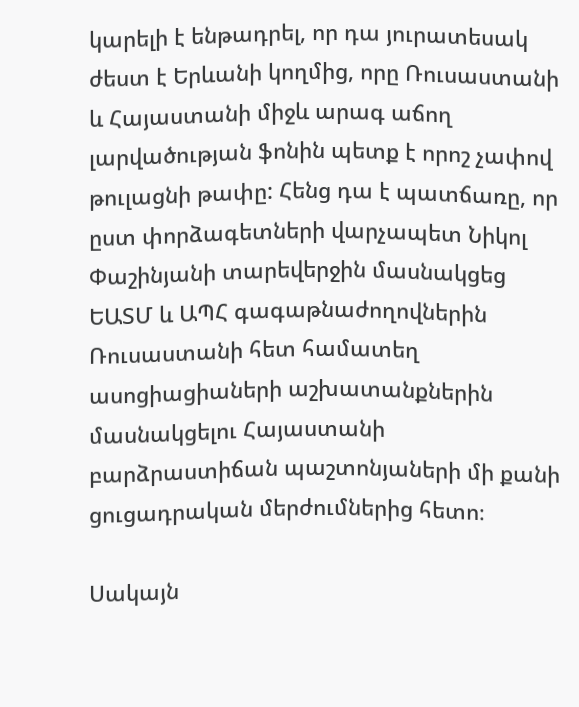կարելի է ենթադրել, որ դա յուրատեսակ ժեստ է Երևանի կողմից, որը Ռուսաստանի և Հայաստանի միջև արագ աճող լարվածության ֆոնին պետք է որոշ չափով թուլացնի թափը: Հենց դա է պատճառը, որ ըստ փորձագետների վարչապետ Նիկոլ Փաշինյանի տարեվերջին մասնակցեց ԵԱՏՄ և ԱՊՀ գագաթնաժողովներին Ռուսաստանի հետ համատեղ ասոցիացիաների աշխատանքներին մասնակցելու Հայաստանի բարձրաստիճան պաշտոնյաների մի քանի ցուցադրական մերժումներից հետո։

Սակայն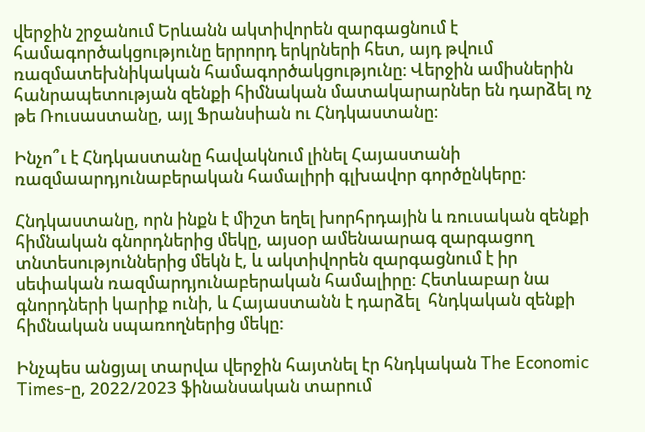վերջին շրջանում Երևանն ակտիվորեն զարգացնում է համագործակցությունը երրորդ երկրների հետ, այդ թվում ռազմատեխնիկական համագործակցությունը։ Վերջին ամիսներին հանրապետության զենքի հիմնական մատակարարներ են դարձել ոչ թե Ռուսաստանը, այլ Ֆրանսիան ու Հնդկաստանը։

Ինչո՞ւ է Հնդկաստանը հավակնում լինել Հայաստանի ռազմաարդյունաբերական համալիրի գլխավոր գործընկերը:

Հնդկաստանը, որն ինքն է միշտ եղել խորհրդային և ռուսական զենքի հիմնական գնորդներից մեկը, այսօր ամենաարագ զարգացող տնտեսություններից մեկն է, և ակտիվորեն զարգացնում է իր սեփական ռազմարդյունաբերական համալիրը: Հետևաբար նա գնորդների կարիք ունի, և Հայաստանն է դարձել  հնդկական զենքի հիմնական սպառողներից մեկը:

Ինչպես անցյալ տարվա վերջին հայտնել էր հնդկական The Economic Times-ը, 2022/2023 ֆինանսական տարում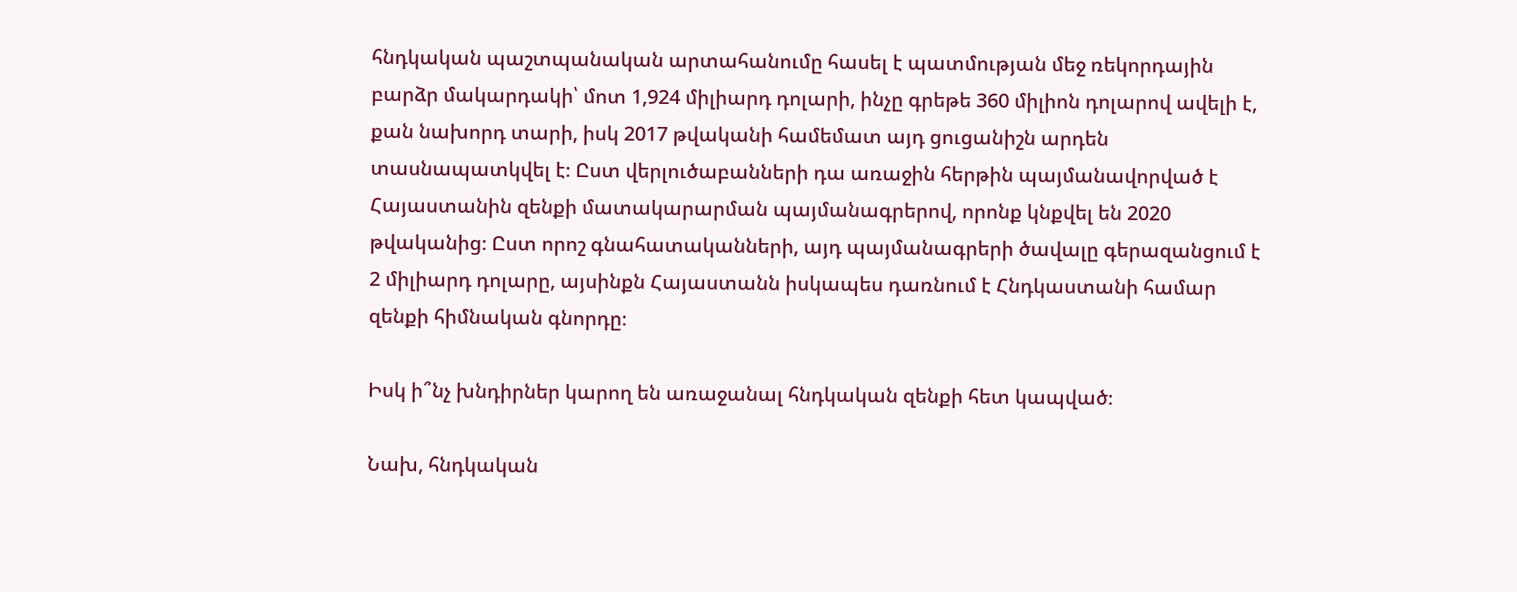հնդկական պաշտպանական արտահանումը հասել է պատմության մեջ ռեկորդային բարձր մակարդակի՝ մոտ 1,924 միլիարդ դոլարի, ինչը գրեթե 360 միլիոն դոլարով ավելի է, քան նախորդ տարի, իսկ 2017 թվականի համեմատ այդ ցուցանիշն արդեն տասնապատկվել է։ Ըստ վերլուծաբանների դա առաջին հերթին պայմանավորված է Հայաստանին զենքի մատակարարման պայմանագրերով, որոնք կնքվել են 2020 թվականից։ Ըստ որոշ գնահատականների, այդ պայմանագրերի ծավալը գերազանցում է 2 միլիարդ դոլարը, այսինքն Հայաստանն իսկապես դառնում է Հնդկաստանի համար զենքի հիմնական գնորդը։

Իսկ ի՞նչ խնդիրներ կարող են առաջանալ հնդկական զենքի հետ կապված։

Նախ, հնդկական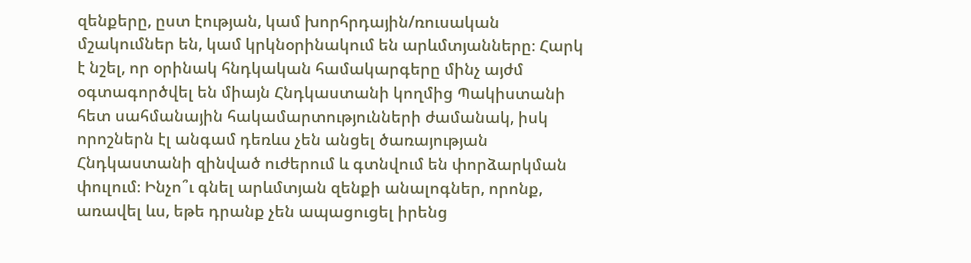զենքերը, ըստ էության, կամ խորհրդային/ռուսական մշակումներ են, կամ կրկնօրինակում են արևմտյանները։ Հարկ է նշել, որ օրինակ հնդկական համակարգերը մինչ այժմ օգտագործվել են միայն Հնդկաստանի կողմից Պակիստանի հետ սահմանային հակամարտությունների ժամանակ, իսկ որոշներն էլ անգամ դեռևս չեն անցել ծառայության Հնդկաստանի զինված ուժերում և գտնվում են փորձարկման փուլում։ Ինչո՞ւ գնել արևմտյան զենքի անալոգներ, որոնք, առավել ևս, եթե դրանք չեն ապացուցել իրենց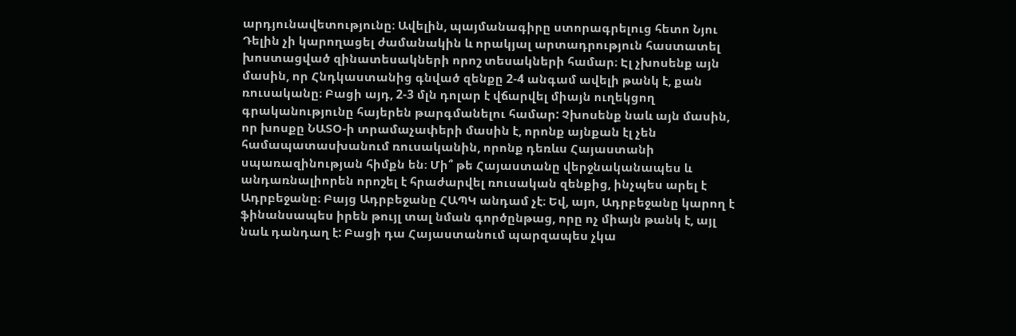արդյունավետությունը։ Ավելին, պայմանագիրը ստորագրելուց հետո Նյու Դելին չի կարողացել ժամանակին և որակյալ արտադրություն հաստատել խոստացված զինատեսակների որոշ տեսակների համար։ Էլ չխոսենք այն մասին, որ Հնդկաստանից գնված զենքը 2-4 անգամ ավելի թանկ է, քան ռուսականը։ Բացի այդ, 2-3 մլն դոլար է վճարվել միայն ուղեկցող գրականությունը հայերեն թարգմանելու համար: Չխոսենք նաև այն մասին, որ խոսքը ՆԱՏՕ-ի տրամաչափերի մասին է, որոնք այնքան էլ չեն համապատասխանում ռուսականին, որոնք դեռևս Հայաստանի սպառազինության հիմքն են։ Մի՞ թե Հայաստանը վերջնականապես և անդառնալիորեն որոշել է հրաժարվել ռուսական զենքից, ինչպես արել է Ադրբեջանը։ Բայց Ադրբեջանը ՀԱՊԿ անդամ չէ։ Եվ, այո, Ադրբեջանը կարող է ֆինանսապես իրեն թույլ տալ նման գործընթաց, որը ոչ միայն թանկ է, այլ նաև դանդաղ է: Բացի դա Հայաստանում պարզապես չկա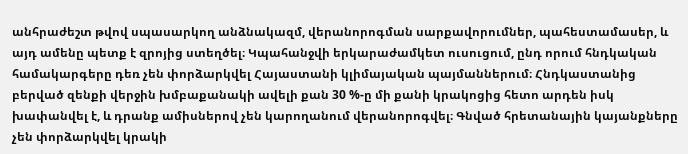անհրաժեշտ թվով սպասարկող անձնակազմ, վերանորոգման սարքավորումներ, պահեստամասեր, և այդ ամենը պետք է զրոյից ստեղծել։ Կպահանջվի երկարաժամկետ ուսուցում, ընդ որում հնդկական համակարգերը դեռ չեն փորձարկվել Հայաստանի կլիմայական պայմաններում։ Հնդկաստանից բերված զենքի վերջին խմբաքանակի ավելի քան 30 %-ը մի քանի կրակոցից հետո արդեն իսկ խափանվել է, և դրանք ամիսներով չեն կարողանում վերանորոգվել։ Գնված հրետանային կայանքները չեն փորձարկվել կրակի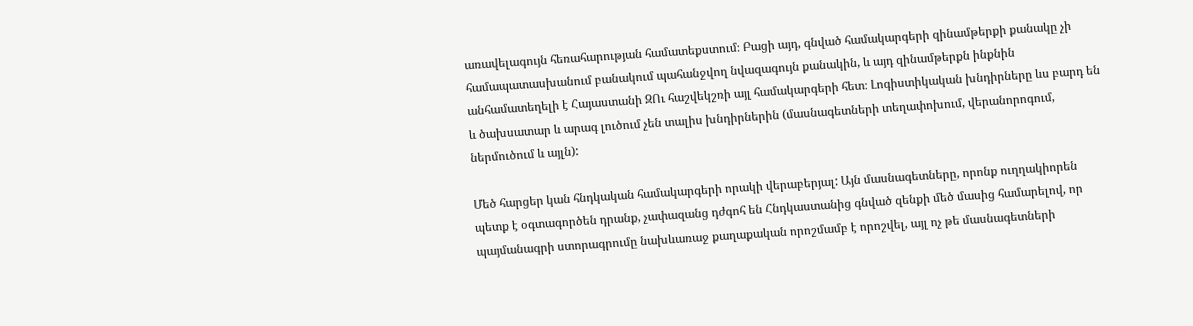առավելագույն հեռահարության համատեքստում։ Բացի այդ, գնված համակարգերի զինամթերքի քանակը չի համապատասխանում բանակում պահանջվող նվազագույն քանակին, և այդ զինամթերքն ինքնին անհամատեղելի է Հայաստանի ԶՈւ հաշվեկշռի այլ համակարգերի հետ։ Լոգիստիկական խնդիրները ևս բարդ են և ծախսատար և արագ լուծում չեն տալիս խնդիրներին (մասնագետների տեղափոխում, վերանորոգում, ներմուծում և այլն):

Մեծ հարցեր կան հնդկական համակարգերի որակի վերաբերյալ: Այն մասնագետները, որոնք ուղղակիորեն պետք է օգտագործեն դրանք, չափազանց դժգոհ են Հնդկաստանից գնված զենքի մեծ մասից համարելով, որ պայմանագրի ստորագրումը նախևառաջ քաղաքական որոշմամբ է որոշվել, այլ ոչ թե մասնագետների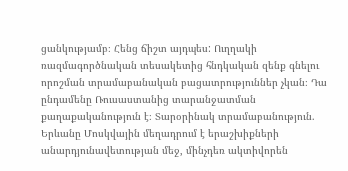ցանկությամբ։ Հենց ճիշտ այդպես: Ուղղակի ռազմագործնական տեսակետից հնդկական զենք գնելու որոշման տրամաբանական բացատրություններ չկան։ Դա ընդամենը Ռուսաստանից տարանջատման քաղաքականություն է։ Տարօրինակ տրամաբանություն. Երևանը Մոսկվային մեղադրում է երաշխիքների անարդյունավետության մեջ, մինչդեռ ակտիվորեն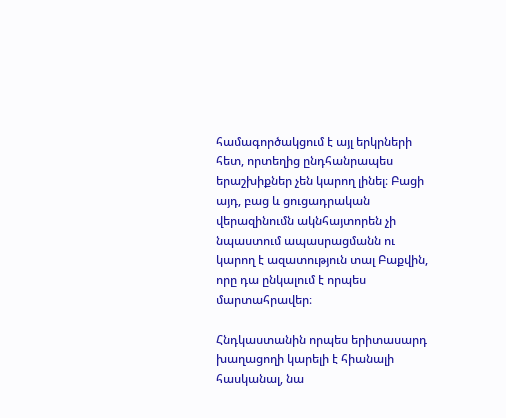համագործակցում է այլ երկրների հետ, որտեղից ընդհանրապես երաշխիքներ չեն կարող լինել։ Բացի այդ, բաց և ցուցադրական վերազինումն ակնհայտորեն չի նպաստում ապասրացմանն ու կարող է ազատություն տալ Բաքվին, որը դա ընկալում է որպես մարտահրավեր։

Հնդկաստանին որպես երիտասարդ խաղացողի կարելի է հիանալի հասկանալ, նա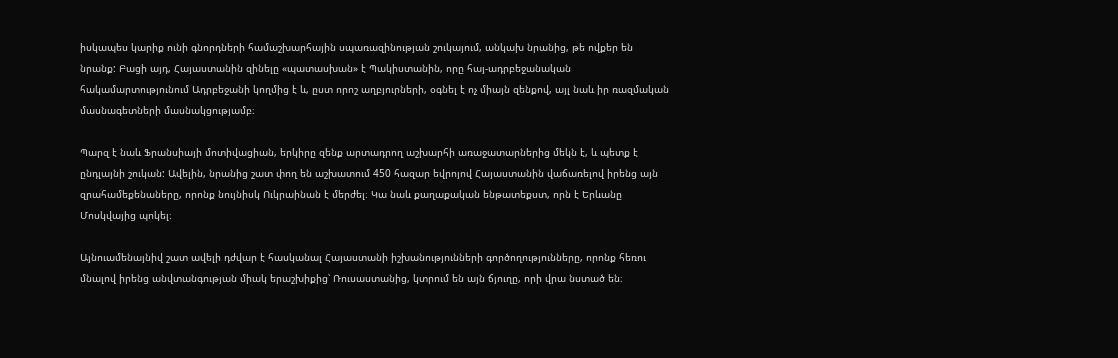իսկապես կարիք ունի գնորդների համաշխարհային սպառազինության շուկայում, անկախ նրանից, թե ովքեր են նրանք: Բացի այդ, Հայաստանին զինելը «պատասխան» է Պակիստանին, որը հայ-ադրբեջանական հակամարտությունում Ադրբեջանի կողմից է և, ըստ որոշ աղբյուրների, օգնել է ոչ միայն զենքով, այլ նաև իր ռազմական մասնագետների մասնակցությամբ։

Պարզ է նաև Ֆրանսիայի մոտիվացիան, երկիրը զենք արտադրող աշխարհի առաջատարներից մեկն է, և պետք է ընդլայնի շուկան: Ավելին, նրանից շատ փող են աշխատում 450 հազար եվրոյով Հայաստանին վաճառելով իրենց այն զրահամեքենաները, որոնք նույնիսկ Ուկրաինան է մերժել։ Կա նաև քաղաքական ենթատեքստ, որն է Երևանը Մոսկվայից պոկել։

Այնուամենայնիվ շատ ավելի դժվար է հասկանալ Հայաստանի իշխանությունների գործողությունները, որոնք հեռու մնալով իրենց անվտանգության միակ երաշխիքից՝ Ռուսաստանից, կտրում են այն ճյուղը, որի վրա նստած են։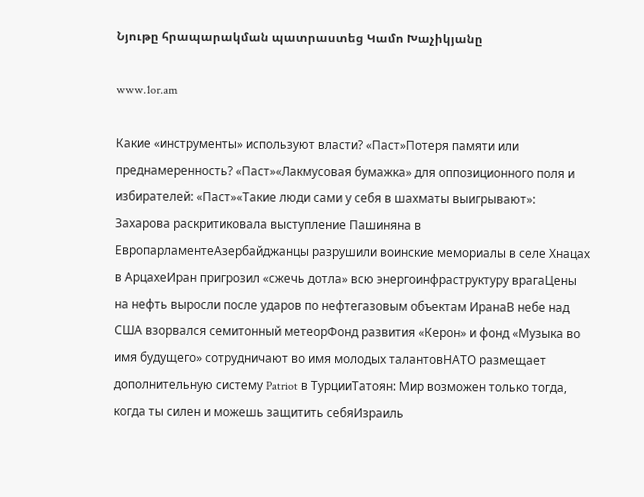Նյութը հրապարակման պատրաստեց Կամո Խաչիկյանը

www.1or.am

Какие «инструменты» используют власти? «Паст»Потеря памяти или преднамеренность? «Паст»«Лакмусовая бумажка» для оппозиционного поля и избирателей: «Паст»«Такие люди сами у себя в шахматы выигрывают»: Захарова раскритиковала выступление Пашиняна в ЕвропарламентеАзербайджанцы разрушили воинские мемориалы в селе Хнацах в АрцахеИран пригрозил «сжечь дотла» всю энергоинфраструктуру врагаЦены на нефть выросли после ударов по нефтегазовым объектам ИранаВ небе над США взорвался семитонный метеорФонд развития «Керон» и фонд «Музыка во имя будущего» сотрудничают во имя молодых талантовНАТО размещает дополнительную систему Patriot в ТурцииТатоян: Мир возможен только тогда, когда ты силен и можешь защитить себяИзраиль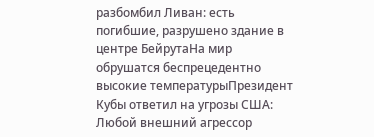разбомбил Ливан: есть погибшие, разрушено здание в центре БейрутаНа мир обрушатся беспрецедентно высокие температурыПрезидент Кубы ответил на угрозы США: Любой внешний агрессор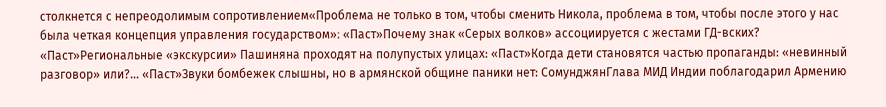столкнется с непреодолимым сопротивлением«Проблема не только в том, чтобы сменить Никола, проблема в том, чтобы после этого у нас была четкая концепция управления государством»։ «Паст»Почему знак «Серых волков» ассоциируется с жестами ГД-вских? «Паст»Региональные «экскурсии» Пашиняна проходят на полупустых улицах: «Паст»Когда дети становятся частью пропаганды: «невинный разговор» или?... «Паст»Звуки бомбежек слышны, но в армянской общине паники нет: СомунджянГлава МИД Индии поблагодарил Армению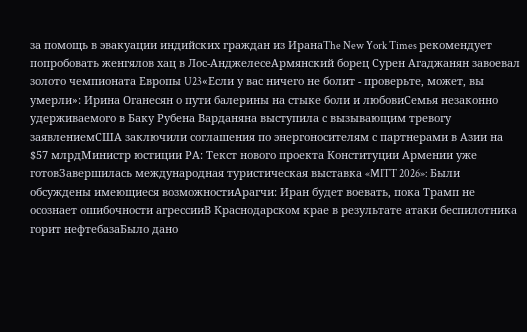за помощь в эвакуации индийских граждан из ИранаThe New York Times рекомендует попробовать женгялов хац в Лос-АнджелесеАрмянский борец Сурен Агаджанян завоевал золото чемпионата Европы U23«Если у вас ничего не болит - проверьте, может, вы умерли»: Ирина Оганесян о пути балерины на стыке боли и любовиСемья незаконно удерживаемого в Баку Рубена Варданяна выступила с вызывающим тревогу заявлениемСША заключили соглашения по энергоносителям с партнерами в Азии на $57 млрдМинистр юстиции РА: Текст нового проекта Конституции Армении уже готовЗавершилась международная туристическая выставка «MITT 2026»: Были обсуждены имеющиеся возможностиАрагчи: Иран будет воевать, пока Трамп не осознает ошибочности агрессииВ Краснодарском крае в результате атаки беспилотника горит нефтебазаБыло дано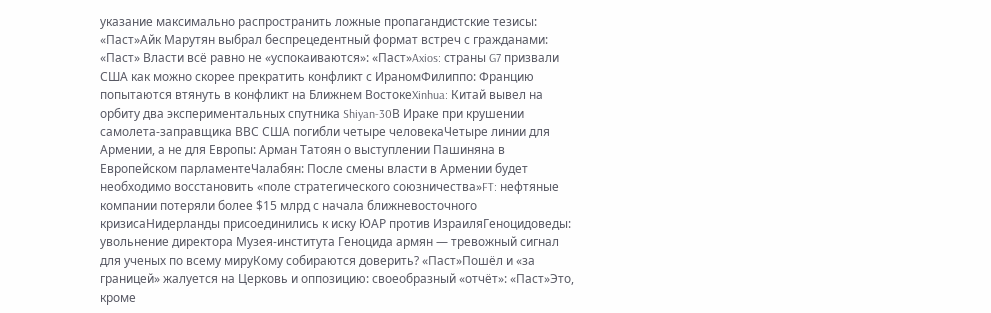указание максимально распространить ложные пропагандистские тезисы: «Паст»Айк Марутян выбрал беспрецедентный формат встреч с гражданами: «Паст» Власти всё равно не «успокаиваются»: «Паст»Axios: страны G7 призвали США как можно скорее прекратить конфликт с ИраномФилиппо: Францию попытаются втянуть в конфликт на Ближнем ВостокеXinhua: Китай вывел на орбиту два экспериментальных спутника Shiyan-30В Ираке при крушении самолета-заправщика ВВС США погибли четыре человекаЧетыре линии для Армении, а не для Европы: Арман Татоян о выступлении Пашиняна в Европейском парламентеЧалабян: После смены власти в Армении будет необходимо восстановить «поле стратегического союзничества»FT: нефтяные компании потеряли более $15 млрд с начала ближневосточного кризисаНидерланды присоединились к иску ЮАР против ИзраиляГеноцидоведы: увольнение директора Музея-института Геноцида армян — тревожный сигнал для ученых по всему мируКому собираются доверить? «Паст»Пошёл и «за границей» жалуется на Церковь и оппозицию: своеобразный «отчёт»: «Паст»Это, кроме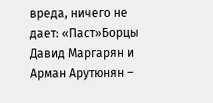вреда, ничего не дает: «Паст»Борцы Давид Маргарян и Арман Арутюнян –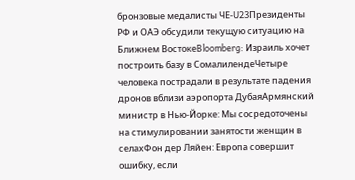бронзовые медалисты ЧЕ‑U23Президенты РФ и ОАЭ обсудили текущую ситуацию на Ближнем ВостокеBloomberg: Израиль хочет построить базу в СомалилендеЧетыре человека пострадали в результате падения дронов вблизи аэропорта ДубаяАрмянский министр в Нью-Йорке: Мы сосредоточены на стимулировании занятости женщин в селахФон дер Ляйен: Европа совершит ошибку, если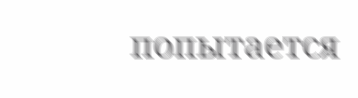попытается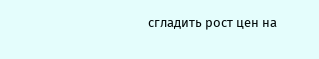сгладить рост цен на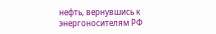нефть, вернувшись к энергоносителям РФ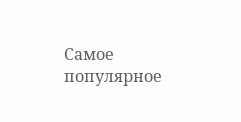Самое популярное